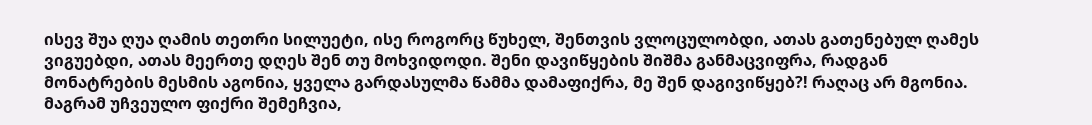ისევ შუა ღუა ღამის თეთრი სილუეტი, ისე როგორც წუხელ, შენთვის ვლოცულობდი, ათას გათენებულ ღამეს ვიგუებდი, ათას მეერთე დღეს შენ თუ მოხვიდოდი. შენი დავიწყების შიშმა განმაცვიფრა, რადგან მონატრების მესმის აგონია, ყველა გარდასულმა წამმა დამაფიქრა, მე შენ დაგივიწყებ?! რაღაც არ მგონია. მაგრამ უჩვეულო ფიქრი შემეჩვია,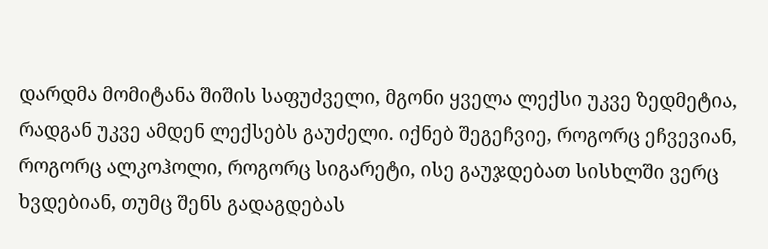დარდმა მომიტანა შიშის საფუძველი, მგონი ყველა ლექსი უკვე ზედმეტია, რადგან უკვე ამდენ ლექსებს გაუძელი. იქნებ შეგეჩვიე, როგორც ეჩვევიან, როგორც ალკოჰოლი, როგორც სიგარეტი, ისე გაუჯდებათ სისხლში ვერც ხვდებიან, თუმც შენს გადაგდებას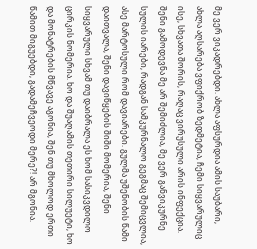მე ვერ ვიკადრებდი. ახლა აფსურდია ამის საუბარი, ახლა აღსარება ვფიქრობ ზედმეტია, ჩემი სიყვარულიც ისე, სხვათა შორის, რაღაც ვირუსული არის ინფექცია. შენი გამოდევნა მე არ შემიძლია, მე ვერ განვიკურნე სულის იარები, რადგან სამკურნალო გეგმაც შემიცვლია, ასე მარტოსული რომ დავიარები. გულმა უშენობის წამი დაითვალა, შენი დავიწყების შიში მომერია, შენი სიყვარული სხვამ თუ დაიბრალა ეს ხომ სასიკვდილო ცირკის ნომერია. ხო და შუაღამის თეთირი სილუეტი, ხო და მონატრების მწვავე აგონია, შენ თუ მხოლოდ ერთი წამით მიგუებდი, გადამეჩვეოდი მერე?! არ მგონია.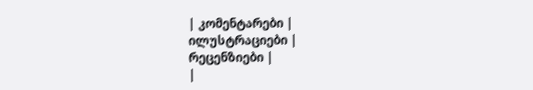| კომენტარები |
ილუსტრაციები |
რეცენზიები |
|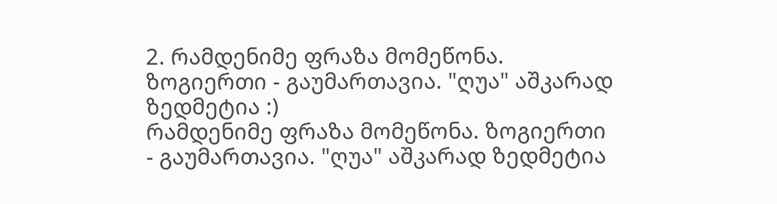2. რამდენიმე ფრაზა მომეწონა. ზოგიერთი - გაუმართავია. "ღუა" აშკარად ზედმეტია :)
რამდენიმე ფრაზა მომეწონა. ზოგიერთი - გაუმართავია. "ღუა" აშკარად ზედმეტია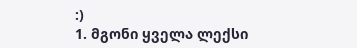:)
1. მგონი ყველა ლექსი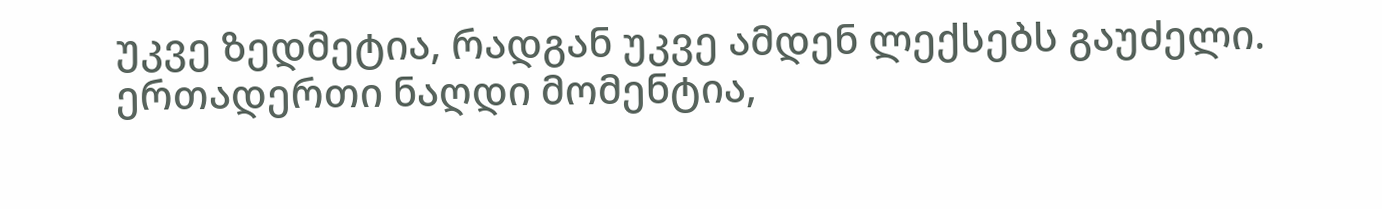უკვე ზედმეტია, რადგან უკვე ამდენ ლექსებს გაუძელი.
ერთადერთი ნაღდი მომენტია,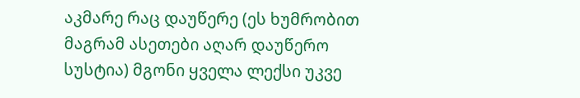აკმარე რაც დაუწერე (ეს ხუმრობით მაგრამ ასეთები აღარ დაუწერო სუსტია) მგონი ყველა ლექსი უკვე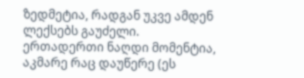ზედმეტია, რადგან უკვე ამდენ ლექსებს გაუძელი.
ერთადერთი ნაღდი მომენტია, აკმარე რაც დაუწერე (ეს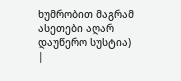ხუმრობით მაგრამ ასეთები აღარ დაუწერო სუსტია)
|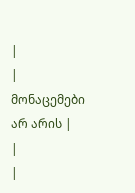|
| მონაცემები არ არის |
|
|